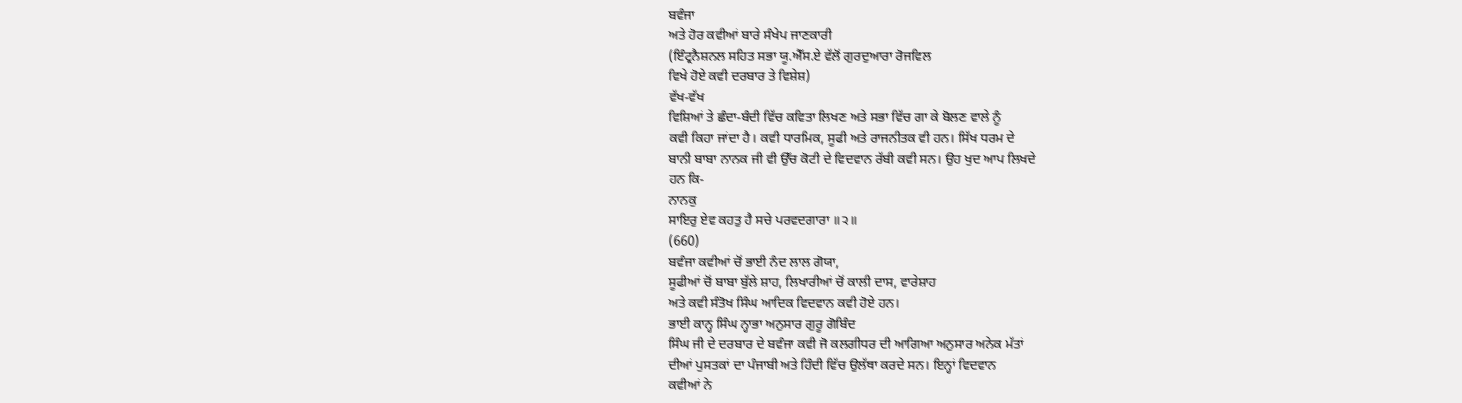ਬਵੰਜਾ
ਅਤੇ ਹੋਰ ਕਵੀਆਂ ਬਾਰੇ ਸੰਖੇਪ ਜਾਣਕਾਰੀ
(ਇੰਟ੍ਰਨੈਸ਼ਨਲ ਸਹਿਤ ਸਭਾ ਯੂ.ਐੱਸ.ਏ ਵੱਲੋਂ ਗੁਰਦੁਆਰਾ ਰੋਜਵਿਲ
ਵਿਖੇ ਹੋਏ ਕਵੀ ਦਰਬਾਰ ਤੇ ਵਿਸ਼ੇਸ਼)
ਵੱਖ-ਵੱਖ
ਵਿਸ਼ਿਆਂ ਤੇ ਛੰਦਾ-ਬੰਦੀ ਵਿੱਚ ਕਵਿਤਾ ਲਿਖਣ ਅਤੇ ਸਭਾ ਵਿੱਚ ਗਾ ਕੇ ਬੋਲਣ ਵਾਲੇ ਨੂੰ
ਕਵੀ ਕਿਹਾ ਜਾਂਦਾ ਹੈ। ਕਵੀ ਧਾਰਮਿਕ, ਸੂਫੀ ਅਤੇ ਰਾਜਨੀਤਕ ਵੀ ਹਨ। ਸਿੱਖ ਧਰਮ ਦੇ
ਬਾਨੀ ਬਾਬਾ ਨਾਨਕ ਜੀ ਵੀ ਉੱਚ ਕੋਟੀ ਦੇ ਵਿਦਵਾਨ ਰੱਬੀ ਕਵੀ ਸਨ। ਉਹ ਖੁਦ ਆਪ ਲਿਖਦੇ
ਹਨ ਕਿ-
ਨਾਨਕੁ
ਸਾਇਰੁ ਏਵ ਕਹਤੁ ਹੈ ਸਚੇ ਪਰਵਦਗਾਰਾ ॥੨॥
(660)
ਬਵੰਜਾ ਕਵੀਆਂ ਚੋਂ ਭਾਈ ਨੰਦ ਲਾਲ ਗੋਯਾ,
ਸੂਫੀਆਂ ਚੋਂ ਬਾਬਾ ਬੁੱਲੇ ਸ਼ਾਹ, ਲਿਖਾਰੀਆਂ ਚੋਂ ਕਾਲੀ ਦਾਸ, ਵਾਰੇਸ਼ਾਹ
ਅਤੇ ਕਵੀ ਸੰਤੋਖ ਸਿੰਘ ਆਦਿਕ ਵਿਦਵਾਨ ਕਵੀ ਹੋਏ ਹਨ।
ਭਾਈ ਕਾਨ੍ਹ ਸਿੰਘ ਨ੍ਹਾਭਾ ਅਨੁਸਾਰ ਗੁਰੂ ਗੋਬਿੰਦ
ਸਿੰਘ ਜੀ ਦੇ ਦਰਬਾਰ ਦੇ ਬਵੰਜਾ ਕਵੀ ਜੋ ਕਲਗੀਧਰ ਦੀ ਆਗਿਆ ਅਨੁਸਾਰ ਅਨੇਕ ਮੱਤਾਂ
ਦੀਆਂ ਪੁਸਤਕਾਂ ਦਾ ਪੰਜਾਬੀ ਅਤੇ ਹਿੰਦੀ ਵਿੱਚ ਉਲੱਥਾ ਕਰਦੇ ਸਨ। ਇਨ੍ਹਾਂ ਵਿਦਵਾਨ
ਕਵੀਆਂ ਨੇ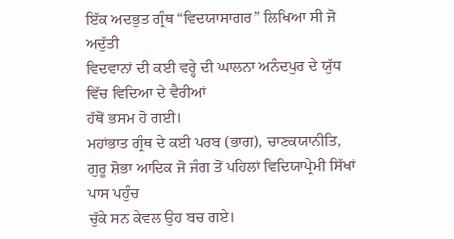ਇੱਕ ਅਦਭੁਤ ਗ੍ਰੰਥ “ਵਿਦਯਾਸਾਗਰ” ਲਿਖਿਆ ਸੀ ਜੋ ਅਦੁੱਤੀ
ਵਿਦਵਾਨਾਂ ਦੀ ਕਈ ਵਰ੍ਹੇ ਦੀ ਘਾਲਨਾ ਅਨੰਦਪੁਰ ਦੇ ਯੁੱਧ ਵਿੱਚ ਵਿਦਿਆ ਦੇ ਵੈਰੀਆਂ
ਹੱਥੋਂ ਭਸਮ ਹੋ ਗਈ।
ਮਹਾਂਭਾਤ ਗ੍ਰੰਥ ਦੇ ਕਈ ਪਰਬ (ਭਾਗ), ਚਾਣਕਯਾਨੀਤਿ,
ਗੁਰੂ ਸ਼ੋਭਾ ਆਦਿਕ ਜੋ ਜੰਗ ਤੋਂ ਪਹਿਲਾਂ ਵਿਦਿਯਾਪ੍ਰੇਮੀ ਸਿੱਖਾਂ ਪਾਸ ਪਹੁੰਚ
ਚੁੱਕੇ ਸਨ ਕੇਵਲ ਉਹ ਬਚ ਗਏ।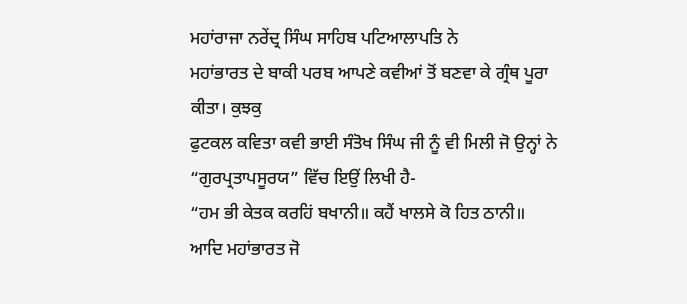ਮਹਾਂਰਾਜਾ ਨਰੇਂਦ੍ਰ ਸਿੰਘ ਸਾਹਿਬ ਪਟਿਆਲਾਪਤਿ ਨੇ
ਮਹਾਂਭਾਰਤ ਦੇ ਬਾਕੀ ਪਰਬ ਆਪਣੇ ਕਵੀਆਂ ਤੋਂ ਬਣਵਾ ਕੇ ਗ੍ਰੰਥ ਪੂਰਾ ਕੀਤਾ। ਕੁਝਕੁ
ਫੁਟਕਲ ਕਵਿਤਾ ਕਵੀ ਭਾਈ ਸੰਤੋਖ ਸਿੰਘ ਜੀ ਨੂੰ ਵੀ ਮਿਲੀ ਜੋ ਉਨ੍ਹਾਂ ਨੇ
“ਗੁਰਪ੍ਰਤਾਪਸੂਰਯ” ਵਿੱਚ ਇਉਂ ਲਿਖੀ ਹੈ-
“ਹਮ ਭੀ ਕੇਤਕ ਕਰਹਿਂ ਬਖਾਨੀ॥ ਕਹੈਂ ਖਾਲਸੇ ਕੋ ਹਿਤ ਠਾਨੀ॥
ਆਦਿ ਮਹਾਂਭਾਰਤ ਜੋ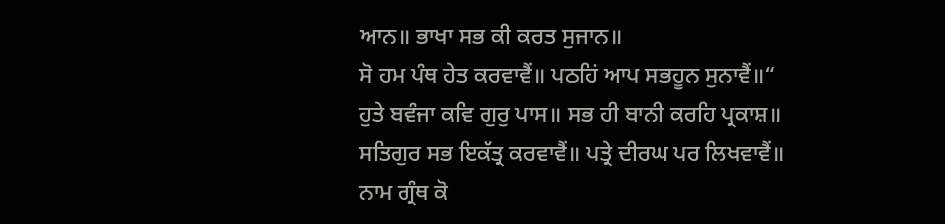ਆਨ॥ ਭਾਖਾ ਸਭ ਕੀ ਕਰਤ ਸੁਜਾਨ॥
ਸੋ ਹਮ ਪੰਥ ਹੇਤ ਕਰਵਾਵੈਂ॥ ਪਠਹਿਂ ਆਪ ਸਭਹੂਨ ਸੁਨਾਵੈਂ॥“
ਹੁਤੇ ਬਵੰਜਾ ਕਵਿ ਗੁਰੁ ਪਾਸ॥ ਸਭ ਹੀ ਬਾਨੀ ਕਰਹਿ ਪ੍ਰਕਾਸ਼॥
ਸਤਿਗੁਰ ਸਭ ਇਕੱਤ੍ਰ ਕਰਵਾਵੈਂ॥ ਪਤ੍ਰੇ ਦੀਰਘ ਪਰ ਲਿਖਵਾਵੈਂ॥
ਨਾਮ ਗ੍ਰੰਥ ਕੋ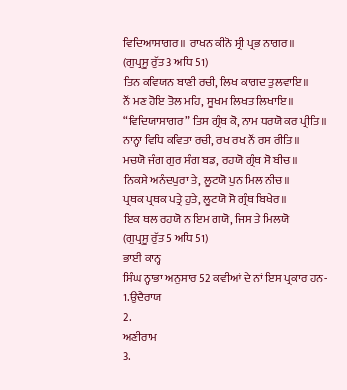ਵਿਦਿਆਸਾਗਰ॥ ਰਾਖਨ ਕੀਨੋ ਸ੍ਰੀ ਪ੍ਰਭ ਨਾਗਰ॥
(ਗੁਪ੍ਰਸੂ ਰੁੱਤ 3 ਅਧਿ 51)
ਤਿਨ ਕਵਿਯਨ ਬਾਣੀ ਰਚੀ, ਲਿਖ ਕਾਗਦ ਤੁਲਵਾਇ॥
ਨੌਂ ਮਣ ਹੋਇ ਤੋਲ ਮਹਿ, ਸੂਖਮ ਲਿਖਤ ਲਿਖਾਇ॥
“ਵਿਦਿਯਾਸਾਗਰ” ਤਿਸ ਗ੍ਰੰਥ ਕੋ, ਨਾਮ ਧਰਯੋ ਕਰ ਪ੍ਰੀਤਿ॥
ਨਾਨ੍ਹਾ ਵਿਧਿ ਕਵਿਤਾ ਰਚੀ, ਰਖ ਰਖ ਨੌਂ ਰਸ ਰੀਤਿ॥
ਮਚਯੋ ਜੰਗ ਗੁਰ ਸੰਗ ਬਡ, ਰਹਯੋ ਗ੍ਰੰਥ ਸੋ ਬੀਚ॥
ਨਿਕਸੇ ਅਨੰਦਪੁਰਾ ਤੇ, ਲੂਟਯੋ ਪੁਨ ਮਿਲ ਨੀਚ॥
ਪ੍ਰਥਕ ਪ੍ਰਥਕ ਪਤ੍ਰੇ ਹੁਤੇ, ਲੂਟਯੋ ਸੋ ਗ੍ਰੰਥ ਬਿਖੇਰ॥
ਇਕ ਥਲ ਰਹਯੋ ਨ ਇਮ ਗਯੋ, ਜਿਸ ਤੇ ਮਿਲਯੋ
(ਗੁਪ੍ਰਸੂ ਰੁੱਤ 5 ਅਧਿ 51)
ਭਾਈ ਕਾਨ੍ਹ
ਸਿੰਘ ਨ੍ਹਾਭਾ ਅਨੁਸਾਰ 52 ਕਵੀਆਂ ਦੇ ਨਾਂ ਇਸ ਪ੍ਰਕਾਰ ਹਨ-
1.ਉਦੈਰਾਯ
2.
ਅਣੀਰਾਮ
3.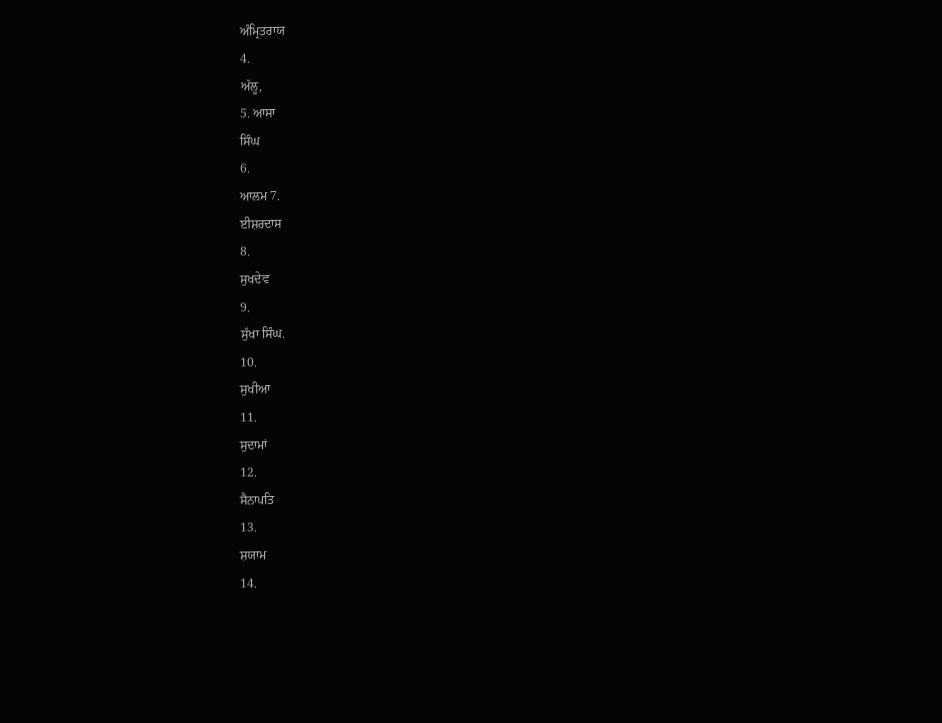ਅੰਮ੍ਰਿਤਰਾਯ
4.
ਅੱਲੂ,
5. ਆਸਾ
ਸਿੰਘ
6.
ਆਲਮ 7.
ਈਸ਼ਰਦਾਸ
8.
ਸੁਖਦੇਵ
9.
ਸੁੱਖਾ ਸਿੰਘ.
10.
ਸੁਖੀਆ
11.
ਸੁਦਾਮਾਂ
12.
ਸੈਨਾਪਤਿ
13.
ਸ਼ਯਾਮ
14.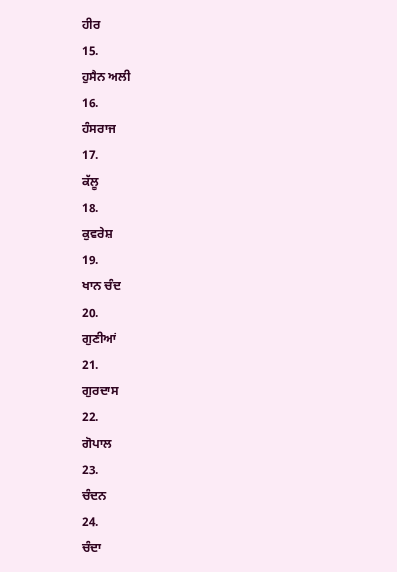ਹੀਰ
15.
ਹੁਸੈਨ ਅਲੀ
16.
ਹੰਸਰਾਜ
17.
ਕੱਲੂ
18.
ਕੁਵਰੇਸ਼
19.
ਖਾਨ ਚੰਦ
20.
ਗੁਣੀਆਂ
21.
ਗੁਰਦਾਸ
22.
ਗੋਪਾਲ
23.
ਚੰਦਨ
24.
ਚੰਦਾ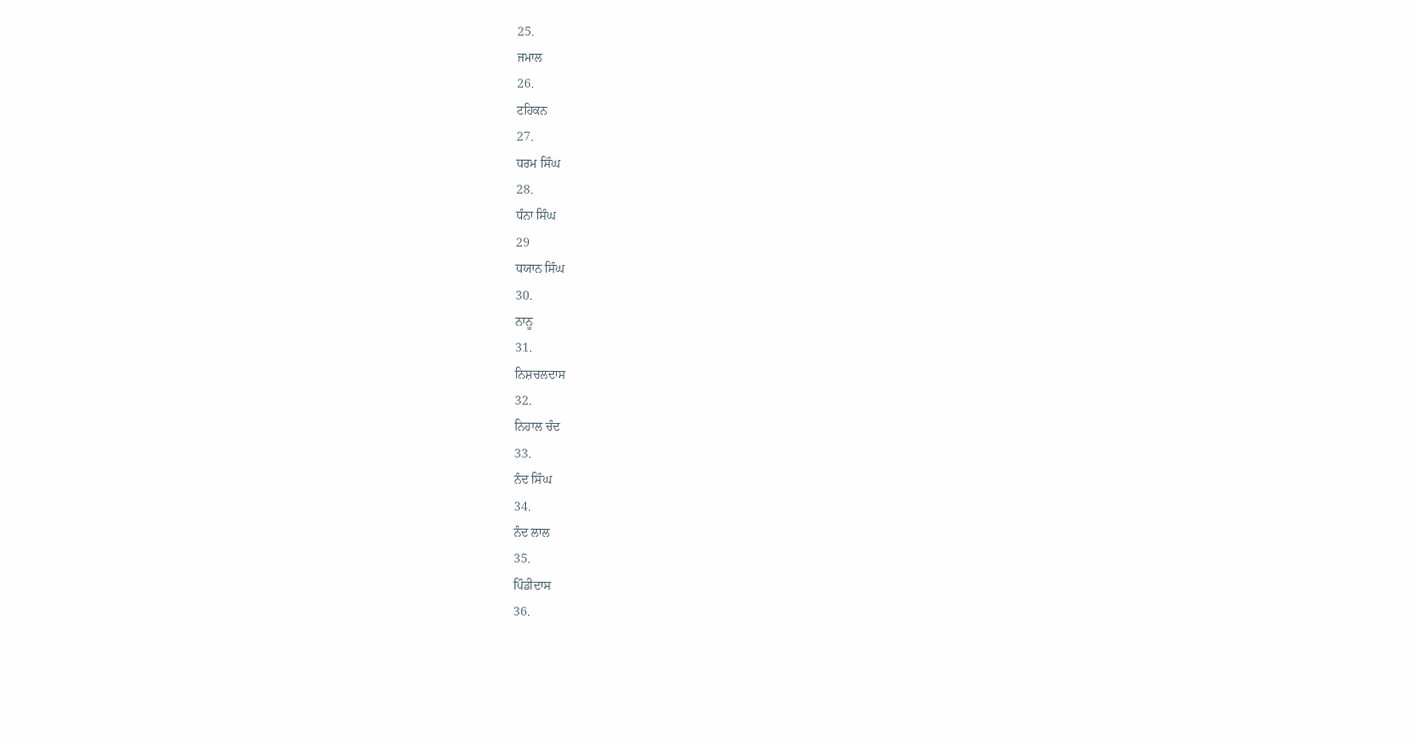25.
ਜਮਾਲ
26.
ਟਹਿਕਨ
27.
ਧਰਮ ਸਿੰਘ
28.
ਧੰਨਾ ਸਿੰਘ
29
ਧਯਾਨ ਸਿੰਘ
30.
ਨਾਨੂ
31.
ਨਿਸ਼ਚਲਦਾਸ
32.
ਨਿਹਾਲ ਚੰਦ
33.
ਨੰਦ ਸਿੰਘ
34.
ਨੰਦ ਲਾਲ
35.
ਪਿੰਡੀਦਾਸ
36.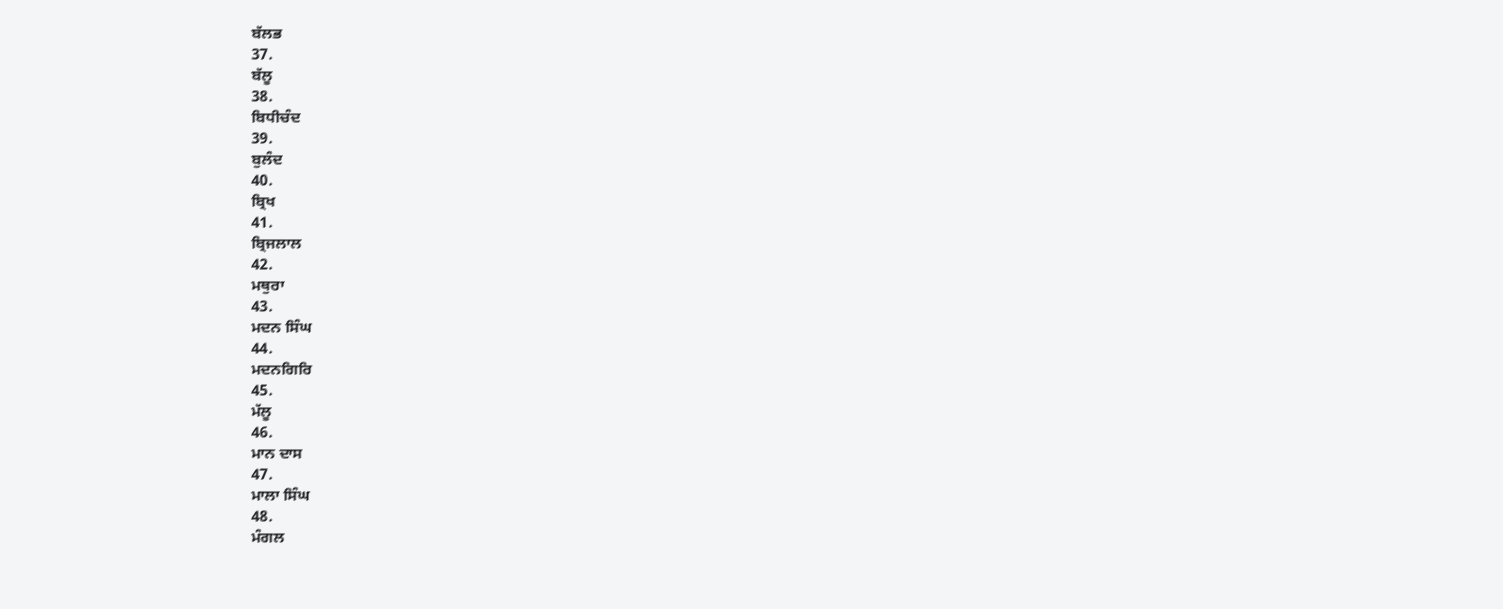ਬੱਲਭ
37.
ਬੱਲੂ
38.
ਬਿਧੀਚੰਦ
39.
ਬੁਲੰਦ
40.
ਬ੍ਰਿਖ
41.
ਬ੍ਰਿਜਲਾਲ
42.
ਮਥੁਰਾ
43.
ਮਦਨ ਸਿੰਘ
44.
ਮਦਨਗਿਰਿ
45.
ਮੱਲੂ
46.
ਮਾਨ ਦਾਸ
47.
ਮਾਲਾ ਸਿੰਘ
48.
ਮੰਗਲ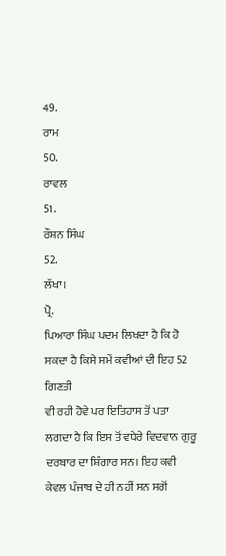49.
ਰਾਮ
50.
ਰਾਵਲ
51.
ਰੌਸ਼ਨ ਸਿੰਘ
52.
ਲੱਖਾ।
ਪ੍ਰੋ.
ਪਿਆਰਾ ਸਿੰਘ ਪਦਮ ਲਿਖਦਾ ਹੈ ਕਿ ਹੋ ਸਕਦਾ ਹੈ ਕਿਸੇ ਸਮੇਂ ਕਵੀਆਂ ਦੀ ਇਹ 52 ਗਿਣਤੀ
ਵੀ ਰਹੀ ਹੋਵੇ ਪਰ ਇਤਿਹਾਸ ਤੋਂ ਪਤਾ ਲਗਦਾ ਹੈ ਕਿ ਇਸ ਤੋਂ ਵਧੇਰੇ ਵਿਦਵਾਨ ਗੁਰੂ
ਦਰਬਾਰ ਦਾ ਸ਼ਿੰਗਾਰ ਸਨ। ਇਹ ਕਵੀ ਕੇਵਲ ਪੰਜਾਬ ਦੇ ਹੀ ਨਹੀਂ ਸਨ ਸਗੋਂ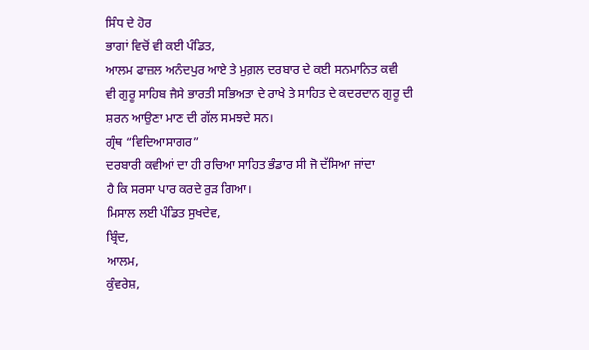ਸਿੰਧ ਦੇ ਹੋਰ
ਭਾਗਾਂ ਵਿਚੋਂ ਵੀ ਕਈ ਪੰਡਿਤ,
ਆਲਮ ਫਾਜ਼ਲ ਅਨੰਦਪੁਰ ਆਏ ਤੇ ਮੁਗ਼ਲ ਦਰਬਾਰ ਦੇ ਕਈ ਸਨਮਾਨਿਤ ਕਵੀ
ਵੀ ਗੁਰੂ ਸਾਹਿਬ ਜੈਸੇ ਭਾਰਤੀ ਸਭਿਅਤਾ ਦੇ ਰਾਖੇ ਤੇ ਸਾਹਿਤ ਦੇ ਕਦਰਦਾਨ ਗੁਰੂ ਦੀ
ਸ਼ਰਨ ਆਉਣਾ ਮਾਣ ਦੀ ਗੱਲ ਸਮਝਦੇ ਸਨ।
ਗ੍ਰੰਥ “ਵਿਦਿਆਸਾਗਰ”
ਦਰਬਾਰੀ ਕਵੀਆਂ ਦਾ ਹੀ ਰਚਿਆ ਸਾਹਿਤ ਭੰਡਾਰ ਸੀ ਜੋ ਦੱਸਿਆ ਜਾਂਦਾ
ਹੈ ਕਿ ਸਰਸਾ ਪਾਰ ਕਰਦੇ ਰੁੜ ਗਿਆ।
ਮਿਸਾਲ ਲਈ ਪੰਡਿਤ ਸੁਖਦੇਵ,
ਬ੍ਰਿੰਦ,
ਆਲਮ,
ਕੁੰਵਰੇਸ਼,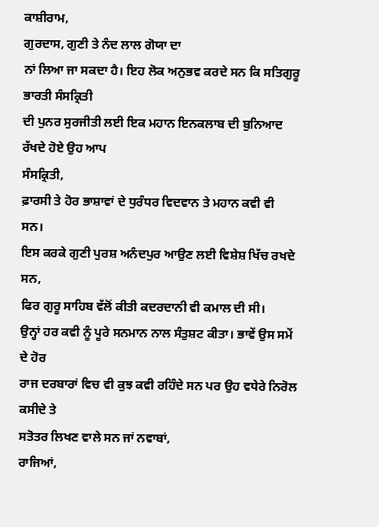ਕਾਸ਼ੀਰਾਮ,
ਗੁਰਦਾਸ, ਗੁਣੀ ਤੇ ਨੰਦ ਲਾਲ ਗੋਯਾ ਦਾ
ਨਾਂ ਲਿਆ ਜਾ ਸਕਦਾ ਹੈ। ਇਹ ਲੋਕ ਅਨੁਭਵ ਕਰਦੇ ਸਨ ਕਿ ਸਤਿਗੁਰੂ ਭਾਰਤੀ ਸੰਸਕ੍ਰਿਤੀ
ਦੀ ਪੁਨਰ ਸੁਰਜੀਤੀ ਲਈ ਇਕ ਮਹਾਨ ਇਨਕਲਾਬ ਦੀ ਬੁਨਿਆਦ ਰੱਖਦੇ ਹੋਏ ਉਹ ਆਪ
ਸੰਸਕ੍ਰਿਤੀ,
ਫ਼ਾਰਸੀ ਤੇ ਹੋਰ ਭਾਸ਼ਾਵਾਂ ਦੇ ਧੁਰੰਧਰ ਵਿਦਵਾਨ ਤੇ ਮਹਾਨ ਕਵੀ ਵੀ
ਸਨ।
ਇਸ ਕਰਕੇ ਗੁਣੀ ਪੁਰਸ਼ ਅਨੰਦਪੁਰ ਆਉਣ ਲਈ ਵਿਸ਼ੇਸ਼ ਖਿੱਚ ਰਖਦੇ ਸਨ,
ਫਿਰ ਗੁਰੂ ਸਾਹਿਬ ਵੱਲੋਂ ਕੀਤੀ ਕਦਰਦਾਨੀ ਵੀ ਕਮਾਲ ਦੀ ਸੀ।
ਉਨ੍ਹਾਂ ਹਰ ਕਵੀ ਨੂੰ ਪੂਰੇ ਸਨਮਾਨ ਨਾਲ ਸੰਤੁਸ਼ਟ ਕੀਤਾ। ਭਾਵੇਂ ਉਸ ਸਮੇਂ ਦੇ ਹੋਰ
ਰਾਜ ਦਰਬਾਰਾਂ ਵਿਚ ਵੀ ਕੁਝ ਕਵੀ ਰਹਿੰਦੇ ਸਨ ਪਰ ਉਹ ਵਧੇਰੇ ਨਿਰੋਲ ਕਸੀਦੇ ਤੇ
ਸਤੋਤਰ ਲਿਖਣ ਵਾਲੇ ਸਨ ਜਾਂ ਨਵਾਬਾਂ,
ਰਾਜਿਆਂ,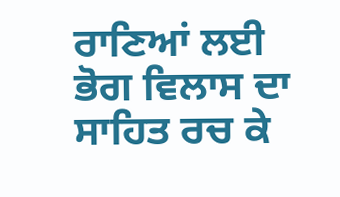ਰਾਣਿਆਂ ਲਈ ਭੋਗ ਵਿਲਾਸ ਦਾ ਸਾਹਿਤ ਰਚ ਕੇ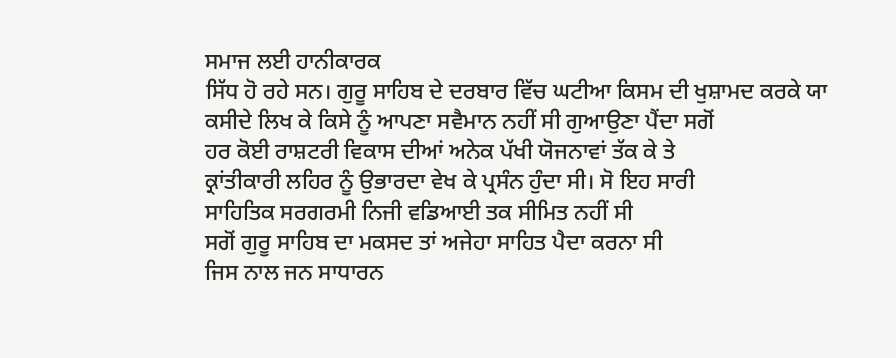ਸਮਾਜ ਲਈ ਹਾਨੀਕਾਰਕ
ਸਿੱਧ ਹੋ ਰਹੇ ਸਨ। ਗੁਰੂ ਸਾਹਿਬ ਦੇ ਦਰਬਾਰ ਵਿੱਚ ਘਟੀਆ ਕਿਸਮ ਦੀ ਖੁਸ਼ਾਮਦ ਕਰਕੇ ਯਾ
ਕਸੀਦੇ ਲਿਖ ਕੇ ਕਿਸੇ ਨੂੰ ਆਪਣਾ ਸਵੈਮਾਨ ਨਹੀਂ ਸੀ ਗੁਆਉਣਾ ਪੈਂਦਾ ਸਗੋਂ
ਹਰ ਕੋਈ ਰਾਸ਼ਟਰੀ ਵਿਕਾਸ ਦੀਆਂ ਅਨੇਕ ਪੱਖੀ ਯੋਜਨਾਵਾਂ ਤੱਕ ਕੇ ਤੇ
ਕ੍ਰਾਂਤੀਕਾਰੀ ਲਹਿਰ ਨੂੰ ਉਭਾਰਦਾ ਵੇਖ ਕੇ ਪ੍ਰਸੰਨ ਹੁੰਦਾ ਸੀ। ਸੋ ਇਹ ਸਾਰੀ
ਸਾਹਿਤਿਕ ਸਰਗਰਮੀ ਨਿਜੀ ਵਡਿਆਈ ਤਕ ਸੀਮਿਤ ਨਹੀਂ ਸੀ
ਸਗੋਂ ਗੁਰੂ ਸਾਹਿਬ ਦਾ ਮਕਸਦ ਤਾਂ ਅਜੇਹਾ ਸਾਹਿਤ ਪੈਦਾ ਕਰਨਾ ਸੀ
ਜਿਸ ਨਾਲ ਜਨ ਸਾਧਾਰਨ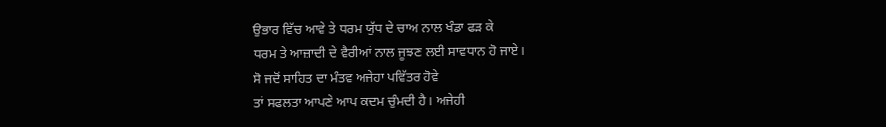ਉਭਾਰ ਵਿੱਚ ਆਵੇ ਤੇ ਧਰਮ ਯੁੱਧ ਦੇ ਚਾਅ ਨਾਲ ਖੰਡਾ ਫੜ ਕੇ
ਧਰਮ ਤੇ ਆਜ਼ਾਦੀ ਦੇ ਵੈਰੀਆਂ ਨਾਲ ਜੂਝਣ ਲਈ ਸਾਵਧਾਨ ਹੋ ਜਾਏ।
ਸੋ ਜਦੋਂ ਸਾਹਿਤ ਦਾ ਮੰਤਵ ਅਜੇਹਾ ਪਵਿੱਤਰ ਹੋਵੇ
ਤਾਂ ਸਫਲਤਾ ਆਪਣੇ ਆਪ ਕਦਮ ਚੁੰਮਦੀ ਹੈ। ਅਜੇਹੀ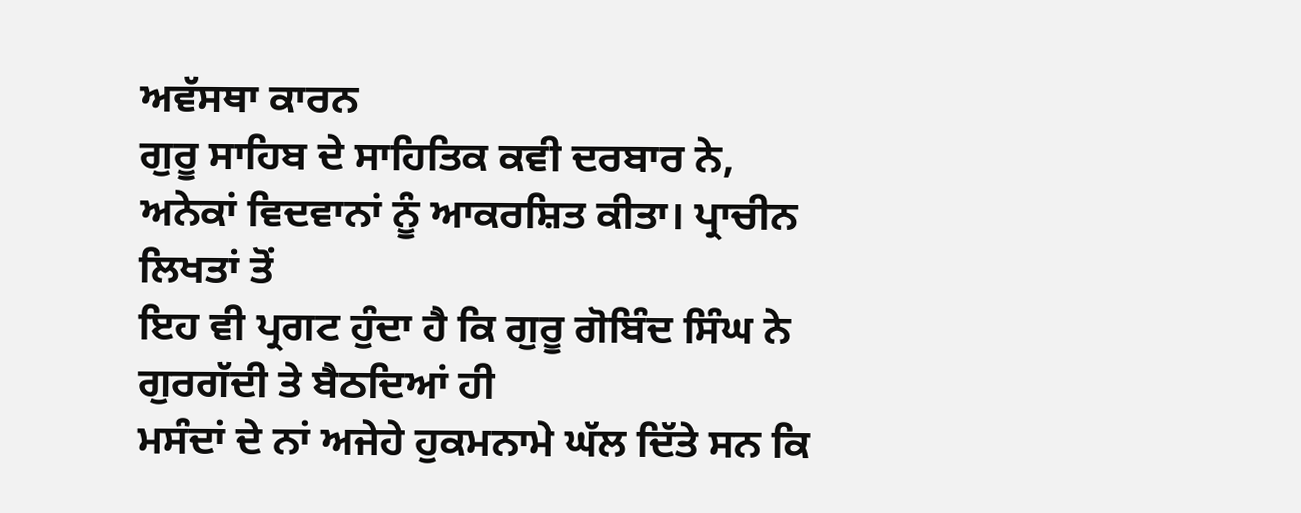ਅਵੱਸਥਾ ਕਾਰਨ
ਗੁਰੂ ਸਾਹਿਬ ਦੇ ਸਾਹਿਤਿਕ ਕਵੀ ਦਰਬਾਰ ਨੇ,
ਅਨੇਕਾਂ ਵਿਦਵਾਨਾਂ ਨੂੰ ਆਕਰਸ਼ਿਤ ਕੀਤਾ। ਪ੍ਰਾਚੀਨ ਲਿਖਤਾਂ ਤੋਂ
ਇਹ ਵੀ ਪ੍ਰਗਟ ਹੁੰਦਾ ਹੈ ਕਿ ਗੁਰੂ ਗੋਬਿੰਦ ਸਿੰਘ ਨੇ ਗੁਰਗੱਦੀ ਤੇ ਬੈਠਦਿਆਂ ਹੀ
ਮਸੰਦਾਂ ਦੇ ਨਾਂ ਅਜੇਹੇ ਹੁਕਮਨਾਮੇ ਘੱਲ ਦਿੱਤੇ ਸਨ ਕਿ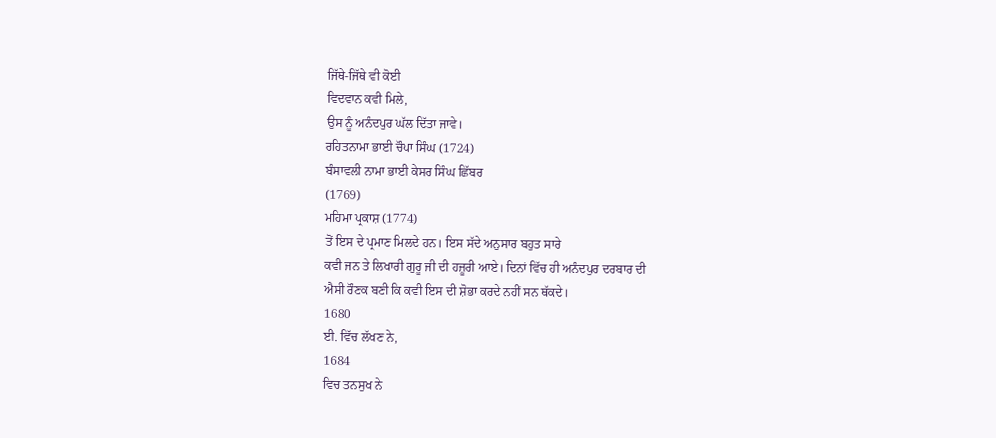ਜਿੱਥੇ-ਜਿੱਥੇ ਵੀ ਕੋਈ
ਵਿਦਵਾਨ ਕਵੀ ਮਿਲੇ,
ਉਸ ਨੂੰ ਅਨੰਦਪੁਰ ਘੱਲ ਦਿੱਤਾ ਜਾਵੇ।
ਰਹਿਤਨਾਮਾ ਭਾਈ ਚੌਪਾ ਸਿੰਘ (1724)
ਬੰਸਾਵਲੀ ਨਾਮਾ ਭਾਈ ਕੇਸਰ ਸਿੰਘ ਛਿੱਬਰ
(1769)
ਮਹਿਮਾ ਪ੍ਰਕਾਸ਼ (1774)
ਤੋਂ ਇਸ ਦੇ ਪ੍ਰਮਾਣ ਮਿਲਦੇ ਹਨ। ਇਸ ਸੱਦੇ ਅਨੁਸਾਰ ਬਹੁਤ ਸਾਰੇ
ਕਵੀ ਜਨ ਤੇ ਲਿਖਾਰੀ ਗੁਰੂ ਜੀ ਦੀ ਹਜ਼ੂਰੀ ਆਏ। ਦਿਨਾਂ ਵਿੱਚ ਹੀ ਅਨੰਦਪੁਰ ਦਰਬਾਰ ਦੀ
ਐਸੀ ਰੌਣਕ ਬਣੀ ਕਿ ਕਵੀ ਇਸ ਦੀ ਸ਼ੋਭਾ ਕਰਦੇ ਨਹੀਂ ਸਨ ਥੱਕਦੇ।
1680
ਈ. ਵਿੱਚ ਲੱਖਣ ਨੇ,
1684
ਵਿਚ ਤਨਸੁਖ ਨੇ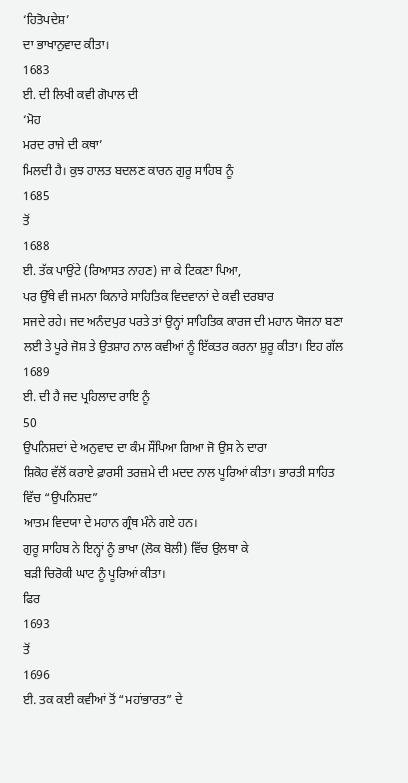‘ਹਿਤੋਪਦੇਸ਼’
ਦਾ ਭਾਖਾਨੁਵਾਦ ਕੀਤਾ।
1683
ਈ. ਦੀ ਲਿਖੀ ਕਵੀ ਗੋਪਾਲ ਦੀ
‘ਮੋਹ
ਮਰਦ ਰਾਜੇ ਦੀ ਕਥਾ’
ਮਿਲਦੀ ਹੈ। ਕੁਝ ਹਾਲਤ ਬਦਲਣ ਕਾਰਨ ਗੁਰੂ ਸਾਹਿਬ ਨੂੰ
1685
ਤੋਂ
1688
ਈ. ਤੱਕ ਪਾਉਂਟੇ (ਰਿਆਸਤ ਨਾਹਣ) ਜਾ ਕੇ ਟਿਕਣਾ ਪਿਆ,
ਪਰ ਉੱਥੇ ਵੀ ਜਮਨਾ ਕਿਨਾਰੇ ਸਾਹਿਤਿਕ ਵਿਦਵਾਨਾਂ ਦੇ ਕਵੀ ਦਰਬਾਰ
ਸਜਦੇ ਰਹੇ। ਜਦ ਅਨੰਦਪੁਰ ਪਰਤੇ ਤਾਂ ਉਨ੍ਹਾਂ ਸਾਹਿਤਿਕ ਕਾਰਜ ਦੀ ਮਹਾਨ ਯੋਜਨਾ ਬਣਾ
ਲਈ ਤੇ ਪੂਰੇ ਜੋਸ਼ ਤੇ ਉਤਸ਼ਾਹ ਨਾਲ ਕਵੀਆਂ ਨੂੰ ਇੱਕਤਰ ਕਰਨਾ ਸ਼ੁਰੂ ਕੀਤਾ। ਇਹ ਗੱਲ
1689
ਈ. ਦੀ ਹੈ ਜਦ ਪ੍ਰਹਿਲਾਦ ਰਾਇ ਨੂੰ
50
ਉਪਨਿਸ਼ਦਾਂ ਦੇ ਅਨੁਵਾਦ ਦਾ ਕੰਮ ਸੌਂਪਿਆ ਗਿਆ ਜੋ ਉਸ ਨੇ ਦਾਰਾ
ਸ਼ਿਕੋਹ ਵੱਲੋਂ ਕਰਾਏ ਫ਼ਾਰਸੀ ਤਰਜ਼ਮੇ ਦੀ ਮਦਦ ਨਾਲ ਪੂਰਿਆਂ ਕੀਤਾ। ਭਾਰਤੀ ਸਾਹਿਤ
ਵਿੱਚ “ਉਪਨਿਸ਼ਦ”
ਆਤਮ ਵਿਦਯਾ ਦੇ ਮਹਾਨ ਗ੍ਰੰਥ ਮੰਨੇ ਗਏ ਹਨ।
ਗੁਰੂ ਸਾਹਿਬ ਨੇ ਇਨ੍ਹਾਂ ਨੂੰ ਭਾਖਾ (ਲੋਕ ਬੋਲੀ) ਵਿੱਚ ਉਲਥਾ ਕੇ
ਬੜੀ ਚਿਰੋਕੀ ਘਾਟ ਨੂੰ ਪੂਰਿਆਂ ਕੀਤਾ।
ਫਿਰ
1693
ਤੋਂ
1696
ਈ. ਤਕ ਕਈ ਕਵੀਆਂ ਤੋਂ “ਮਹਾਂਭਾਰਤ” ਦੇ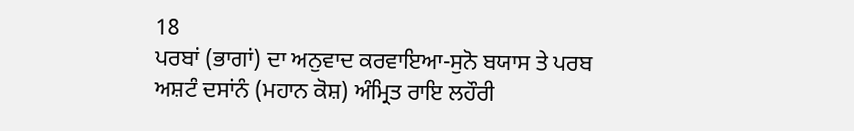18
ਪਰਬਾਂ (ਭਾਗਾਂ) ਦਾ ਅਨੁਵਾਦ ਕਰਵਾਇਆ-ਸੁਨੋ ਬਯਾਸ ਤੇ ਪਰਬ
ਅਸ਼ਟੰ ਦਸਾਂਨੰ (ਮਹਾਨ ਕੋਸ਼) ਅੰਮ੍ਰਿਤ ਰਾਇ ਲਹੌਰੀ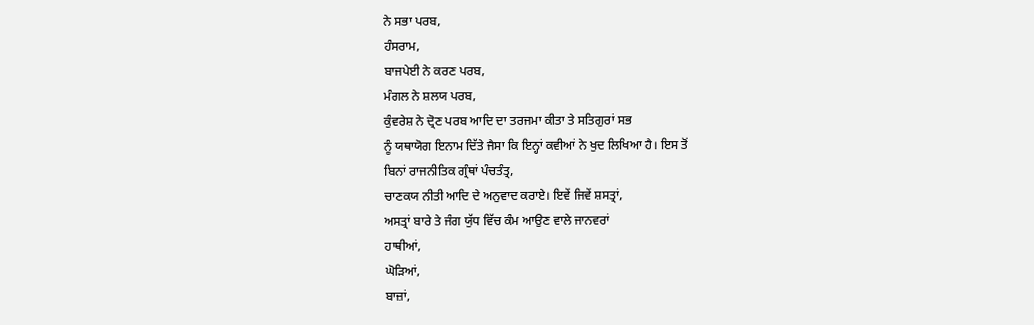ਨੇ ਸਭਾ ਪਰਬ,
ਹੰਸਰਾਮ,
ਬਾਜਪੇਈ ਨੇ ਕਰਣ ਪਰਬ,
ਮੰਗਲ ਨੇ ਸ਼ਲਯ ਪਰਬ,
ਕੁੰਵਰੇਸ਼ ਨੇ ਦ੍ਰੋਣ ਪਰਬ ਆਦਿ ਦਾ ਤਰਜਮਾ ਕੀਤਾ ਤੇ ਸਤਿਗੁਰਾਂ ਸਭ
ਨੂੰ ਯਥਾਯੋਗ ਇਨਾਮ ਦਿੱਤੇ ਜੈਸਾ ਕਿ ਇਨ੍ਹਾਂ ਕਵੀਆਂ ਨੇ ਖੁਦ ਲਿਖਿਆ ਹੈ। ਇਸ ਤੋਂ
ਬਿਨਾਂ ਰਾਜਨੀਤਿਕ ਗ੍ਰੰਥਾਂ ਪੰਚਤੰਤ੍ਰ,
ਚਾਣਕਯ ਨੀਤੀ ਆਦਿ ਦੇ ਅਨੁਵਾਦ ਕਰਾਏ। ਇਵੇਂ ਜਿਵੇਂ ਸ਼ਸਤ੍ਰਾਂ,
ਅਸਤ੍ਰਾਂ ਬਾਰੇ ਤੇ ਜੰਗ ਯੁੱਧ ਵਿੱਚ ਕੰਮ ਆਉਣ ਵਾਲੇ ਜਾਨਵਰਾਂ
ਹਾਥੀਆਂ,
ਘੋੜਿਆਂ,
ਬਾਜ਼ਾਂ,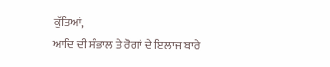ਕੁੱਤਿਆਂ,
ਆਦਿ ਦੀ ਸੰਭਾਲ ਤੇ ਰੋਗਾਂ ਦੇ ਇਲਾਜ ਬਾਰੇ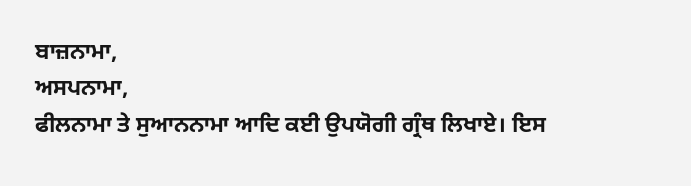ਬਾਜ਼ਨਾਮਾ,
ਅਸਪਨਾਮਾ,
ਫੀਲਨਾਮਾ ਤੇ ਸੁਆਨਨਾਮਾ ਆਦਿ ਕਈ ਉਪਯੋਗੀ ਗ੍ਰੰਥ ਲਿਖਾਏ। ਇਸ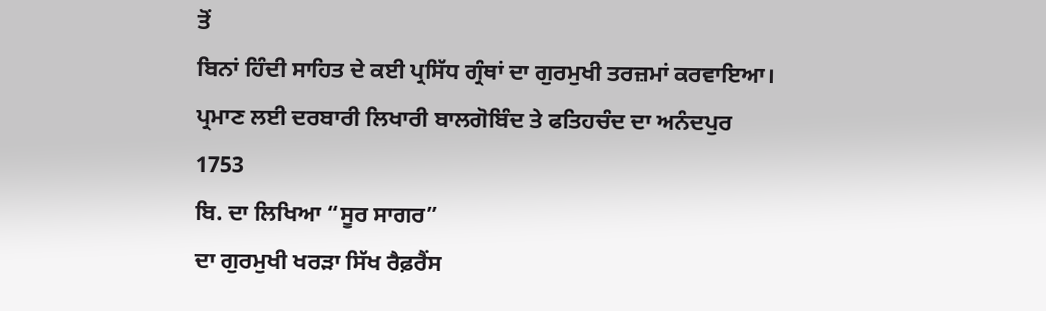ਤੋਂ
ਬਿਨਾਂ ਹਿੰਦੀ ਸਾਹਿਤ ਦੇ ਕਈ ਪ੍ਰਸਿੱਧ ਗ੍ਰੰਥਾਂ ਦਾ ਗੁਰਮੁਖੀ ਤਰਜ਼ਮਾਂ ਕਰਵਾਇਆ।
ਪ੍ਰਮਾਣ ਲਈ ਦਰਬਾਰੀ ਲਿਖਾਰੀ ਬਾਲਗੋਬਿੰਦ ਤੇ ਫਤਿਹਚੰਦ ਦਾ ਅਨੰਦਪੁਰ
1753
ਬਿ. ਦਾ ਲਿਖਿਆ “ਸੂਰ ਸਾਗਰ”
ਦਾ ਗੁਰਮੁਖੀ ਖਰੜਾ ਸਿੱਖ ਰੈਫ਼ਰੈਂਸ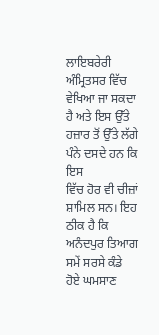ਲਾਇਬਰੇਰੀ ਅੰਮ੍ਰਿਤਸਰ ਵਿੱਚ
ਵੇਖਿਆ ਜਾ ਸਕਦਾ ਹੈ ਅਤੇ ਇਸ ਉੱਤੇ ਹਜ਼ਾਰ ਤੋਂ ਉੱਤੇ ਲੱਗੇ ਪੰਨੇ ਦਸਦੇ ਹਨ ਕਿ ਇਸ
ਵਿੱਚ ਹੋਰ ਵੀ ਚੀਜ਼ਾਂ ਸ਼ਾਮਿਲ ਸਨ। ਇਹ ਠੀਕ ਹੈ ਕਿ ਅਨੰਦਪੁਰ ਤਿਆਗ ਸਮੇਂ ਸਰਸੇ ਕੰਡੇ
ਹੋਏ ਘਮਸਾਣ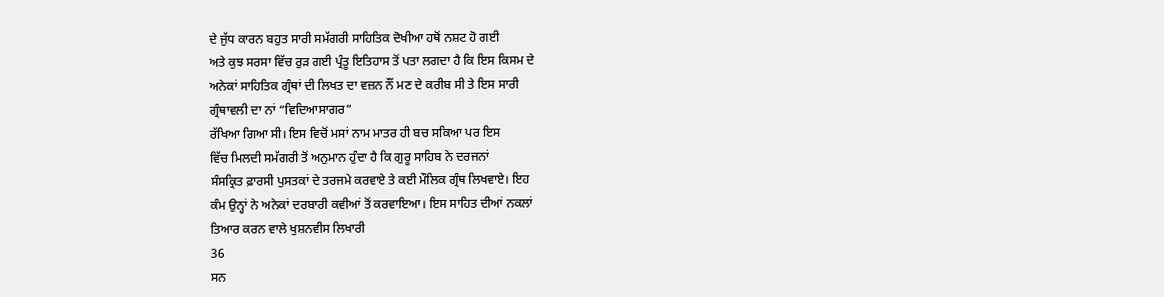ਦੇ ਜੁੱਧ ਕਾਰਨ ਬਹੁਤ ਸਾਰੀ ਸਮੱਗਰੀ ਸਾਹਿਤਿਕ ਦੋਖੀਆ ਹਥੋਂ ਨਸ਼ਟ ਹੋ ਗਈ
ਅਤੇ ਕੁਝ ਸਰਸਾ ਵਿੱਚ ਰੁੜ ਗਈ ਪ੍ਰੰਤੂ ਇਤਿਹਾਸ ਤੋਂ ਪਤਾ ਲਗਦਾ ਹੈ ਕਿ ਇਸ ਕਿਸਮ ਦੇ
ਅਨੇਕਾਂ ਸਾਹਿਤਿਕ ਗ੍ਰੰਥਾਂ ਦੀ ਲਿਖਤ ਦਾ ਵਜ਼ਨ ਨੌਂ ਮਣ ਦੇ ਕਰੀਬ ਸੀ ਤੇ ਇਸ ਸਾਰੀ
ਗ੍ਰੰਥਾਵਲੀ ਦਾ ਨਾਂ “ਵਿਦਿਆਸਾਗਰ”
ਰੱਖਿਆ ਗਿਆ ਸੀ। ਇਸ ਵਿਚੋਂ ਮਸਾਂ ਨਾਮ ਮਾਤਰ ਹੀ ਬਚ ਸਕਿਆ ਪਰ ਇਸ
ਵਿੱਚ ਮਿਲਦੀ ਸਮੱਗਰੀ ਤੋਂ ਅਨੁਮਾਨ ਹੁੰਦਾ ਹੈ ਕਿ ਗੁਰੂ ਸਾਹਿਬ ਨੇ ਦਰਜਨਾਂ
ਸੰਸਕ੍ਰਿਤ ਫ਼ਾਰਸੀ ਪੁਸਤਕਾਂ ਦੇ ਤਰਜਮੇ ਕਰਵਾਏ ਤੇ ਕਈ ਮੌਲਿਕ ਗ੍ਰੰਥ ਲਿਖਵਾਏ। ਇਹ
ਕੰਮ ਉਨ੍ਹਾਂ ਨੇ ਅਨੇਕਾਂ ਦਰਬਾਰੀ ਕਵੀਆਂ ਤੋਂ ਕਰਵਾਇਆ। ਇਸ ਸਾਹਿਤ ਦੀਆਂ ਨਕਲਾਂ
ਤਿਆਰ ਕਰਨ ਵਾਲੇ ਖੁਸ਼ਨਵੀਸ ਲਿਖਾਰੀ
36
ਸਨ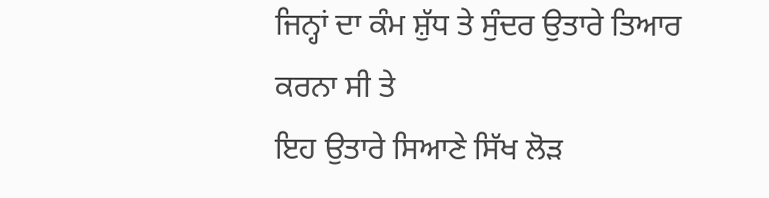ਜਿਨ੍ਹਾਂ ਦਾ ਕੰਮ ਸ਼ੁੱਧ ਤੇ ਸੁੰਦਰ ਉਤਾਰੇ ਤਿਆਰ ਕਰਨਾ ਸੀ ਤੇ
ਇਹ ਉਤਾਰੇ ਸਿਆਣੇ ਸਿੱਖ ਲੋੜ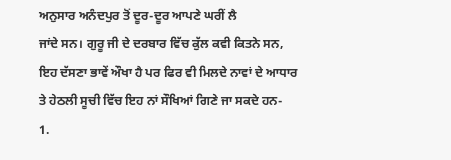ਅਨੁਸਾਰ ਅਨੰਦਪੁਰ ਤੋਂ ਦੂਰ-ਦੂਰ ਆਪਣੇ ਘਰੀਂ ਲੈ
ਜਾਂਦੇ ਸਨ। ਗੁਰੂ ਜੀ ਦੇ ਦਰਬਾਰ ਵਿੱਚ ਕੁੱਲ ਕਵੀ ਕਿਤਨੇ ਸਨ,
ਇਹ ਦੱਸਣਾ ਭਾਵੇਂ ਔਖਾ ਹੈ ਪਰ ਫਿਰ ਵੀ ਮਿਲਦੇ ਨਾਵਾਂ ਦੇ ਆਧਾਰ
ਤੇ ਹੇਠਲੀ ਸੂਚੀ ਵਿੱਚ ਇਹ ਨਾਂ ਸੌਖਿਆਂ ਗਿਣੇ ਜਾ ਸਕਦੇ ਹਨ-
1.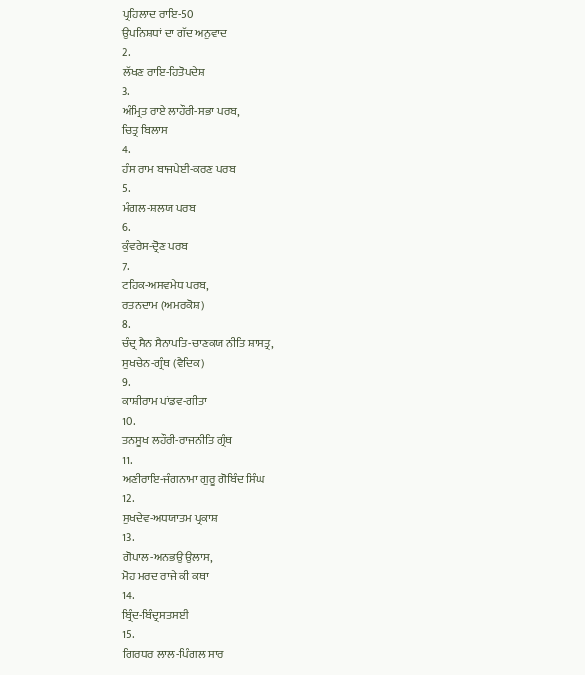ਪ੍ਰਹਿਲਾਦ ਰਾਇ-50
ਉਪਨਿਸ਼ਧਾਂ ਦਾ ਗੱਦ ਅਨੁਵਾਦ
2.
ਲੱਖਣ ਰਾਇ-ਹਿਤੋਪਦੇਸ਼
3.
ਅੰਮ੍ਰਿਤ ਰਾਏ ਲਾਹੌਰੀ-ਸਭਾ ਪਰਬ,
ਚਿਤ੍ਰ ਬਿਲਾਸ
4.
ਹੰਸ ਰਾਮ ਬਾਜਪੇਈ-ਕਰਣ ਪਰਬ
5.
ਮੰਗਲ-ਸ਼ਲਯ ਪਰਬ
6.
ਕੁੰਵਰੇਸ-ਦ੍ਰੋਣ ਪਰਬ
7.
ਟਹਿਕ-ਅਸਵਮੇਧ ਪਰਬ,
ਰਤਨਦਾਮ (ਅਮਰਕੋਸ਼)
8.
ਚੰਦ੍ਰ ਸੈਨ ਸੈਨਾਪਤਿ-ਚਾਣਕਯ ਨੀਤਿ ਸ਼ਾਸਤ੍ਰ,
ਸੁਖਚੇਨ-ਗ੍ਰੰਥ (ਵੈਦਿਕ)
9.
ਕਾਸ਼ੀਰਾਮ ਪਾਂਡਵ-ਗੀਤਾ
10.
ਤਨਸੂਖ ਲਹੌਰੀ-ਰਾਜਨੀਤਿ ਗ੍ਰੰਥ
11.
ਅਣੀਰਾਇ-ਜੰਗਨਾਮਾ ਗੁਰੂ ਗੋਬਿੰਦ ਸਿੰਘ
12.
ਸੁਖਦੇਵ-ਅਧਯਾਤਮ ਪ੍ਰਕਾਸ਼
13.
ਗੋਪਾਲ-ਅਨਭਉ ਉਲਾਸ,
ਮੋਹ ਮਰਦ ਰਾਜੇ ਕੀ ਕਥਾ
14.
ਬ੍ਰਿੰਦ-ਬਿੰਦ੍ਰਸਤਸਈ
15.
ਗਿਰਧਰ ਲਾਲ-ਪਿੰਗਲ ਸਾਰ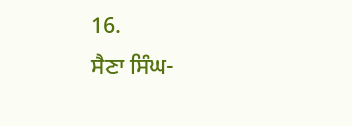16.
ਸੈਣਾ ਸਿੰਘ-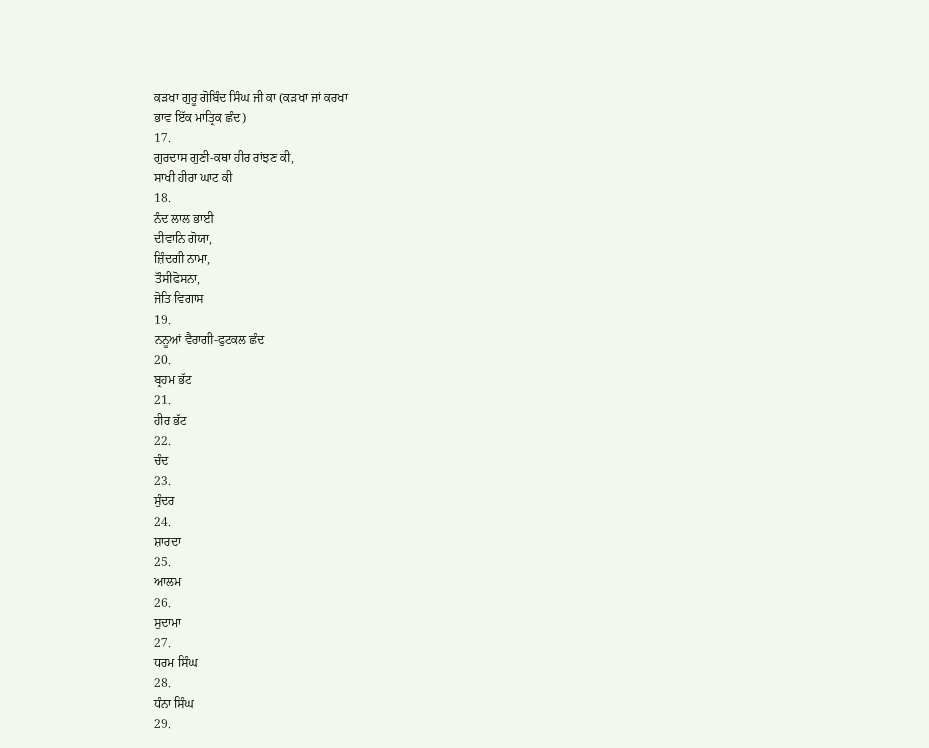ਕੜਖਾ ਗੁਰੂ ਗੋਬਿੰਦ ਸਿੰਘ ਜੀ ਕਾ (ਕੜਖਾ ਜਾਂ ਕਰਖਾ
ਭਾਵ ਇੱਕ ਮਾਤ੍ਰਿਕ ਛੰਦ)
17.
ਗੁਰਦਾਸ ਗੁਣੀ-ਕਥਾ ਹੀਰ ਰਾਂਝਣ ਕੀ,
ਸਾਖੀ ਹੀਰਾ ਘਾਟ ਕੀ
18.
ਨੰਦ ਲਾਲ ਭਾਈ
ਦੀਵਾਨਿ ਗੋਯਾ,
ਜ਼ਿੰਦਗੀ ਨਾਮਾ,
ਤੌਸੀਫੋਸਨਾ,
ਜੋਤਿ ਵਿਗਾਸ
19.
ਨਨੂਆਂ ਵੈਰਾਗੀ-ਫੁਟਕਲ ਛੰਦ
20.
ਬ੍ਰਹਮ ਭੱਟ
21.
ਹੀਰ ਭੱਟ
22.
ਚੰਦ
23.
ਸੁੰਦਰ
24.
ਸ਼ਾਰਦਾ
25.
ਆਲਮ
26.
ਸੁਦਾਮਾ
27.
ਧਰਮ ਸਿੰਘ
28.
ਧੰਨਾ ਸਿੰਘ
29.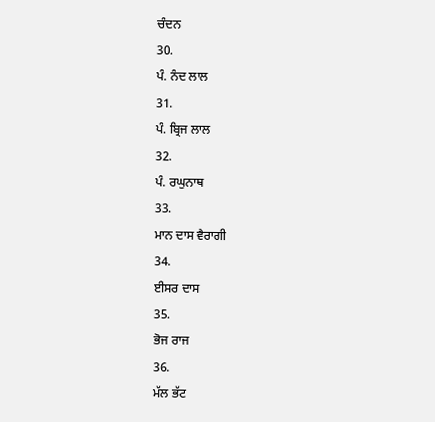ਚੰਦਨ
30.
ਪੰ. ਨੰਦ ਲਾਲ
31.
ਪੰ. ਬ੍ਰਿਜ ਲਾਲ
32.
ਪੰ. ਰਘੁਨਾਥ
33.
ਮਾਨ ਦਾਸ ਵੈਰਾਗੀ
34.
ਈਸਰ ਦਾਸ
35.
ਭੋਜ ਰਾਜ
36.
ਮੱਲ ਭੱਟ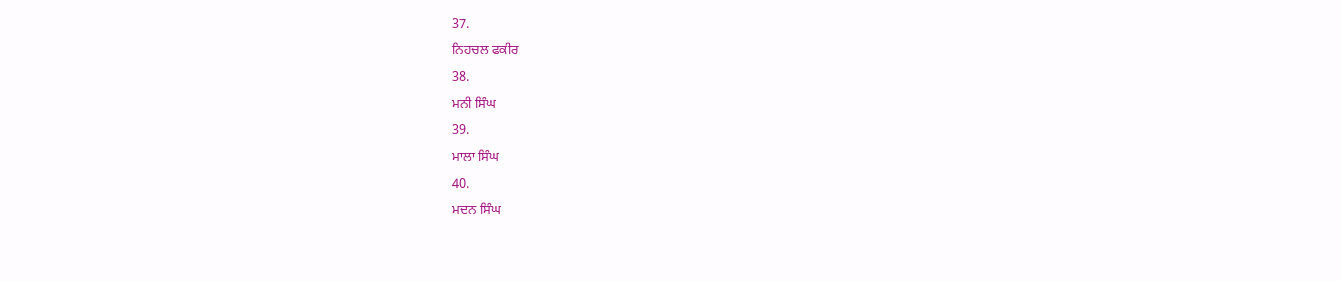37.
ਨਿਹਚਲ ਫਕੀਰ
38.
ਮਨੀ ਸਿੰਘ
39.
ਮਾਲਾ ਸਿੰਘ
40.
ਮਦਨ ਸਿੰਘ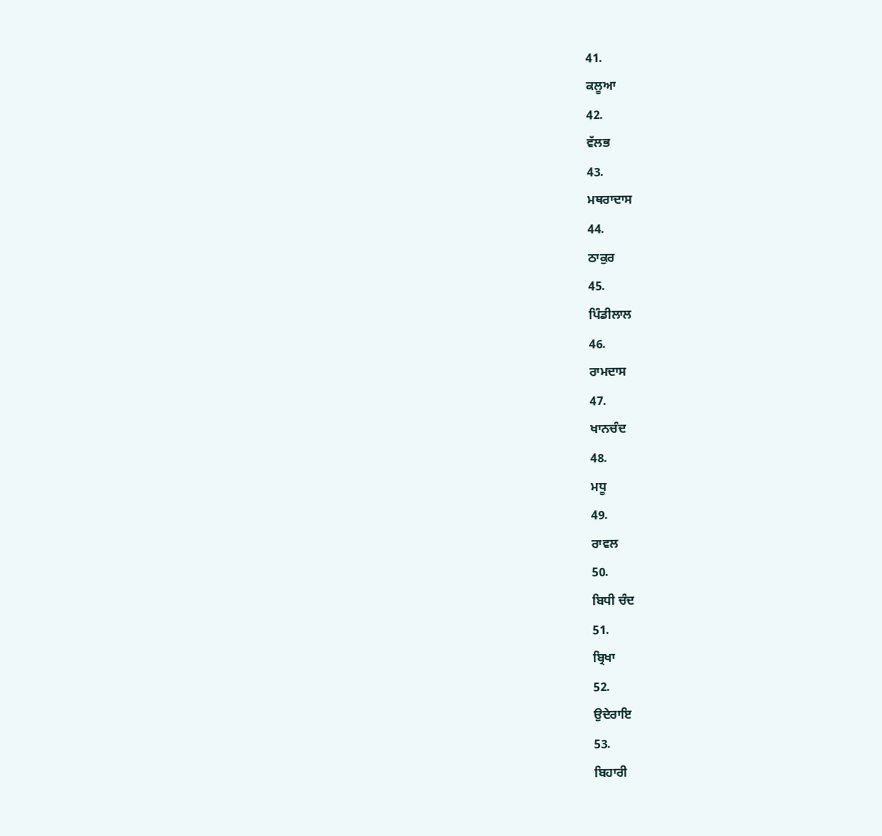41.
ਕਲੂਆ
42.
ਵੱਲਭ
43.
ਮਥਰਾਦਾਸ
44.
ਠਾਕੁਰ
45.
ਪਿੰਡੀਲਾਲ
46.
ਰਾਮਦਾਸ
47.
ਖਾਨਚੰਦ
48.
ਮਧੂ
49.
ਰਾਵਲ
50.
ਬਿਧੀ ਚੰਦ
51.
ਬ੍ਰਿਖਾ
52.
ਉਦੇਰਾਇ
53.
ਬਿਹਾਰੀ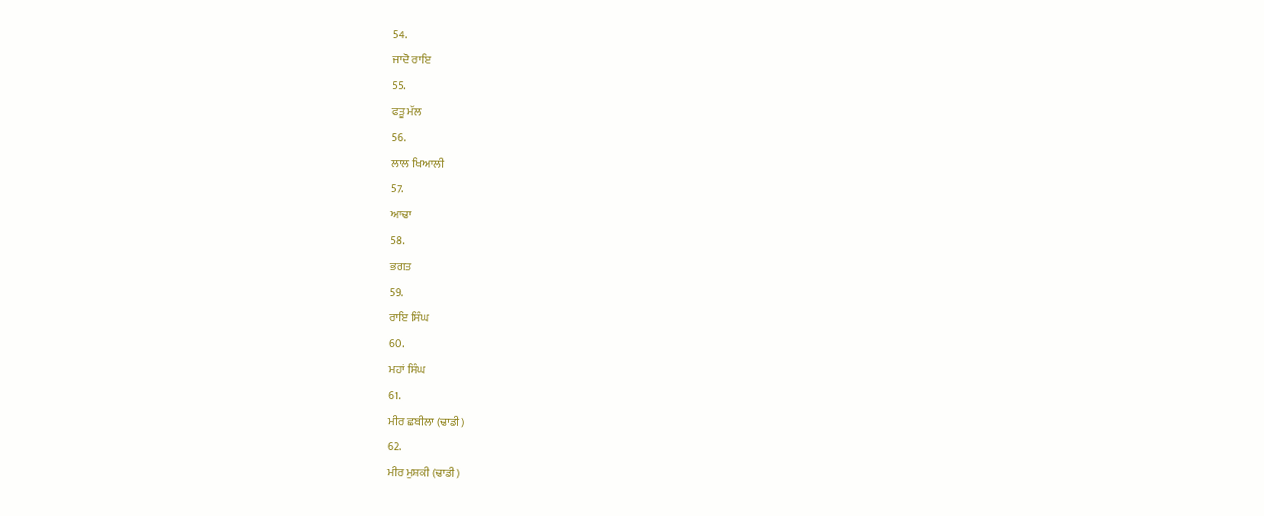54.
ਜਾਦੋ ਰਾਇ
55.
ਫਤੂ ਮੱਲ
56.
ਲਾਲ ਖਿਆਲੀ
57.
ਆਢਾ
58.
ਭਗਤ
59.
ਰਾਇ ਸਿੰਘ
60.
ਮਹਾਂ ਸਿੰਘ
61.
ਮੀਰ ਛਬੀਲਾ (ਢਾਡੀ)
62.
ਮੀਰ ਮੁਸ਼ਕੀ (ਢਾਡੀ)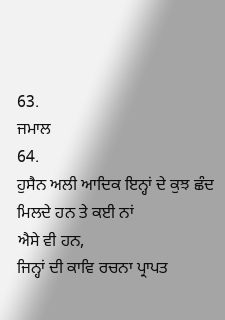63.
ਜਮਾਲ
64.
ਹੁਸੈਨ ਅਲੀ ਆਦਿਕ ਇਨ੍ਹਾਂ ਦੇ ਕੁਝ ਛੰਦ ਮਿਲਦੇ ਹਨ ਤੇ ਕਈ ਨਾਂ
ਐਸੇ ਵੀ ਹਨ,
ਜਿਨ੍ਹਾਂ ਦੀ ਕਾਵਿ ਰਚਨਾ ਪ੍ਰਾਪਤ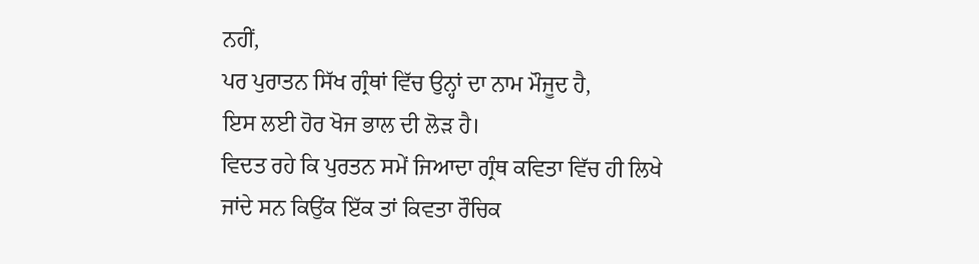ਨਹੀਂ,
ਪਰ ਪੁਰਾਤਨ ਸਿੱਖ ਗ੍ਰੰਥਾਂ ਵਿੱਚ ਉਨ੍ਹਾਂ ਦਾ ਨਾਮ ਮੌਜੂਦ ਹੈ,
ਇਸ ਲਈ ਹੋਰ ਖੋਜ ਭਾਲ ਦੀ ਲੋੜ ਹੈ।
ਵਿਦਤ ਰਹੇ ਕਿ ਪੁਰਤਨ ਸਮੇਂ ਜਿਆਦਾ ਗ੍ਰੰਥ ਕਵਿਤਾ ਵਿੱਚ ਹੀ ਲਿਖੇ
ਜਾਂਦੇ ਸਨ ਕਿਉਂਕ ਇੱਕ ਤਾਂ ਕਿਵਤਾ ਰੌਚਿਕ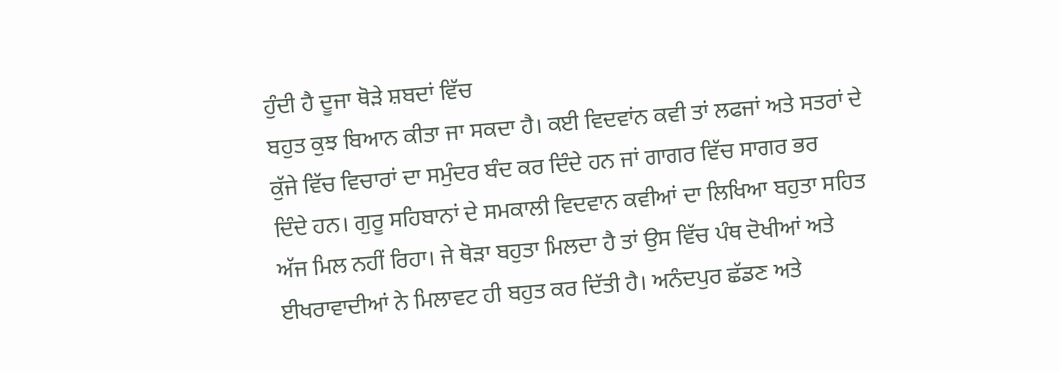ਹੁੰਦੀ ਹੈ ਦੂਜਾ ਥੋੜੇ ਸ਼ਬਦਾਂ ਵਿੱਚ
ਬਹੁਤ ਕੁਝ ਬਿਆਨ ਕੀਤਾ ਜਾ ਸਕਦਾ ਹੈ। ਕਈ ਵਿਦਵਾਂਨ ਕਵੀ ਤਾਂ ਲਫਜਾਂ ਅਤੇ ਸਤਰਾਂ ਦੇ
ਕੁੱਜੇ ਵਿੱਚ ਵਿਚਾਰਾਂ ਦਾ ਸਮੁੰਦਰ ਬੰਦ ਕਰ ਦਿੰਦੇ ਹਨ ਜਾਂ ਗਾਗਰ ਵਿੱਚ ਸਾਗਰ ਭਰ
ਦਿੰਦੇ ਹਨ। ਗੁਰੂ ਸਹਿਬਾਨਾਂ ਦੇ ਸਮਕਾਲੀ ਵਿਦਵਾਨ ਕਵੀਆਂ ਦਾ ਲਿਖਿਆ ਬਹੁਤਾ ਸਹਿਤ
ਅੱਜ ਮਿਲ ਨਹੀਂ ਰਿਹਾ। ਜੇ ਥੋੜਾ ਬਹੁਤਾ ਮਿਲਦਾ ਹੈ ਤਾਂ ਉਸ ਵਿੱਚ ਪੰਥ ਦੋਖੀਆਂ ਅਤੇ
ਈਖਰਾਵਾਦੀਆਂ ਨੇ ਮਿਲਾਵਟ ਹੀ ਬਹੁਤ ਕਰ ਦਿੱਤੀ ਹੈ। ਅਨੰਦਪੁਰ ਛੱਡਣ ਅਤੇ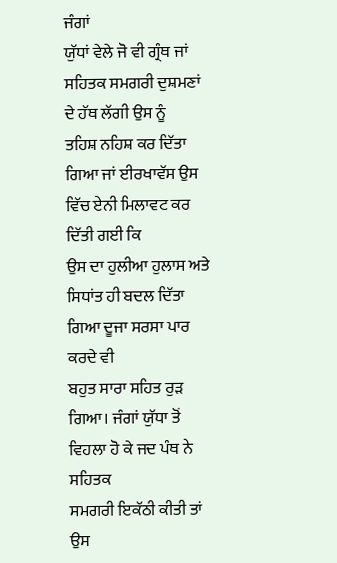ਜੰਗਾਂ
ਯੁੱਧਾਂ ਵੇਲੇ ਜੋ ਵੀ ਗ੍ਰੰਥ ਜਾਂ ਸਹਿਤਕ ਸਮਗਰੀ ਦੁਸ਼ਮਣਾਂ ਦੇ ਹੱਥ ਲੱਗੀ ਉਸ ਨੂੰ
ਤਹਿਸ਼ ਨਹਿਸ਼ ਕਰ ਦਿੱਤਾ ਗਿਆ ਜਾਂ ਈਰਖਾਵੱਸ ਉਸ ਵਿੱਚ ਏਨੀ ਮਿਲਾਵਟ ਕਰ ਦਿੱਤੀ ਗਈ ਕਿ
ਉਸ ਦਾ ਹੁਲੀਆ ਹੁਲਾਸ ਅਤੇ ਸਿਧਾਂਤ ਹੀ ਬਦਲ ਦਿੱਤਾ ਗਿਆ ਦੂਜਾ ਸਰਸਾ ਪਾਰ ਕਰਦੇ ਵੀ
ਬਹੁਤ ਸਾਰਾ ਸਹਿਤ ਰੁੜ ਗਿਆ। ਜੰਗਾਂ ਯੁੱਧਾ ਤੋਂ ਵਿਹਲਾ ਹੋ ਕੇ ਜਦ ਪੰਥ ਨੇ ਸਹਿਤਕ
ਸਮਗਰੀ ਇਕੱਠੀ ਕੀਤੀ ਤਾਂ ਉਸ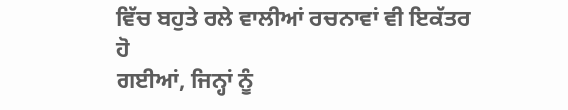ਵਿੱਚ ਬਹੁਤੇ ਰਲੇ ਵਾਲੀਆਂ ਰਚਨਾਵਾਂ ਵੀ ਇਕੱਤਰ ਹੋ
ਗਈਆਂ, ਜਿਨ੍ਹਾਂ ਨੂੰ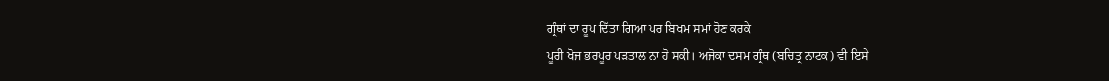ਗ੍ਰੰਥਾਂ ਦਾ ਰੂਪ ਦਿੱਤਾ ਗਿਆ ਪਰ ਬਿਖਮ ਸਮਾਂ ਹੋਣ ਕਰਕੇ
ਪੂਰੀ ਖੋਜ ਭਰਪੂਰ ਪੜਤਾਲ ਨਾ ਹੋ ਸਕੀ। ਅਜੋਕਾ ਦਸਮ ਗ੍ਰੰਥ (ਬਚਿਤ੍ਰ ਨਾਟਕ) ਵੀ ਇਸੇ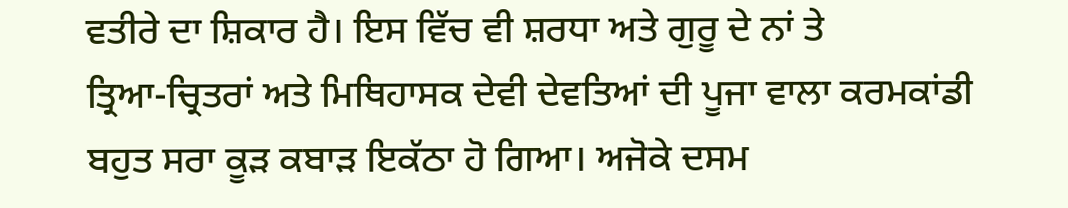ਵਤੀਰੇ ਦਾ ਸ਼ਿਕਾਰ ਹੈ। ਇਸ ਵਿੱਚ ਵੀ ਸ਼ਰਧਾ ਅਤੇ ਗੁਰੂ ਦੇ ਨਾਂ ਤੇ
ਤ੍ਰਿਆ-ਚ੍ਰਿਤਰਾਂ ਅਤੇ ਮਿਥਿਹਾਸਕ ਦੇਵੀ ਦੇਵਤਿਆਂ ਦੀ ਪੂਜਾ ਵਾਲਾ ਕਰਮਕਾਂਡੀ
ਬਹੁਤ ਸਰਾ ਕੂੜ ਕਬਾੜ ਇਕੱਠਾ ਹੋ ਗਿਆ। ਅਜੋਕੇ ਦਸਮ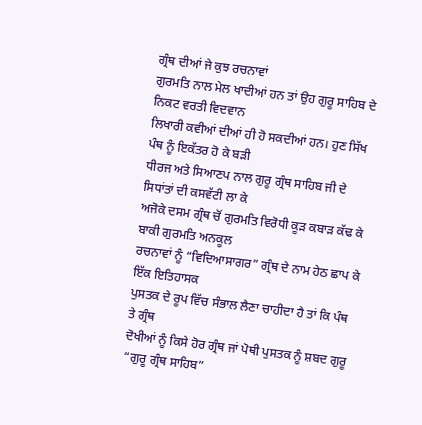ਗ੍ਰੰਥ ਦੀਆਂ ਜੇ ਕੁਝ ਰਚਨਾਵਾਂ
ਗੁਰਮਤਿ ਨਾਲ ਮੇਲ ਖਾਦੀਆਂ ਹਨ ਤਾਂ ਉਹ ਗੁਰੂ ਸਾਹਿਬ ਦੇ ਨਿਕਟ ਵਰਤੀ ਵਿਦਵਾਨ
ਲਿਖਾਰੀ ਕਵੀਆਂ ਦੀਆਂ ਹੀ ਹੋ ਸਕਦੀਆਂ ਹਨ। ਹੁਣ ਸਿੱਖ ਪੰਥ ਨੂੰ ਇਕੱਤਰ ਹੋ ਕੇ ਬੜੀ
ਧੀਰਜ ਅਤੇ ਸਿਆਣਪ ਨਾਲ ਗੁਰੂ ਗ੍ਰੰਥ ਸਾਹਿਬ ਜੀ ਦੇ ਸਿਧਾਂਤਾਂ ਦੀ ਕਸਵੱਟੀ ਲਾ ਕੇ
ਅਜੋਕੇ ਦਸਮ ਗ੍ਰੰਥ ਚੋਂ ਗੁਰਮਤਿ ਵਿਰੋਧੀ ਕੂੜ ਕਬਾੜ ਕੱਢ ਕੇ ਬਾਕੀ ਗੁਰਮਤਿ ਅਨਕੂਲ
ਰਚਨਾਵਾਂ ਨੂੰ “ਵਿਦਿਆਸਾਗਰ” ਗ੍ਰੰਥ ਦੇ ਨਾਮ ਹੇਠ ਛਾਪ ਕੇ ਇੱਕ ਇਤਿਹਾਸਕ
ਪੁਸਤਕ ਦੇ ਰੂਪ ਵਿੱਚ ਸੰਭਾਲ ਲੈਣਾ ਚਾਹੀਦਾ ਹੈ ਤਾਂ ਕਿ ਪੰਥ ਤੇ ਗ੍ਰੰਥ
ਦੋਖੀਆਂ ਨੂੰ ਕਿਸੇ ਹੋਰ ਗ੍ਰੰਥ ਜਾਂ ਪੋਥੀ ਪੁਸਤਕ ਨੂੰ ਸ਼ਬਦ ਗੁਰੂ
“ਗੁਰੂ ਗ੍ਰੰਥ ਸਾਹਿਬ”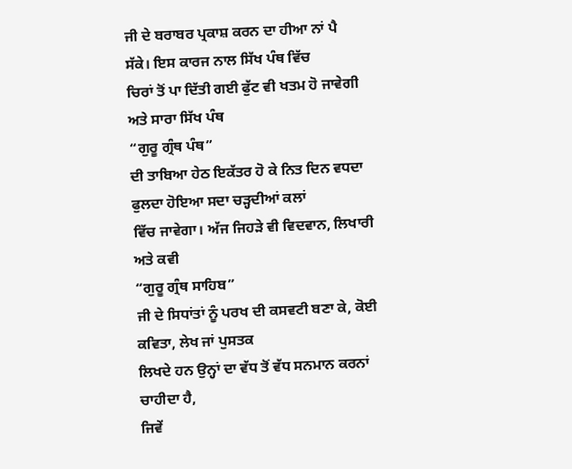ਜੀ ਦੇ ਬਰਾਬਰ ਪ੍ਰਕਾਸ਼ ਕਰਨ ਦਾ ਹੀਆ ਨਾਂ ਪੈ ਸੱਕੇ। ਇਸ ਕਾਰਜ ਨਾਲ ਸਿੱਖ ਪੰਥ ਵਿੱਚ
ਚਿਰਾਂ ਤੋਂ ਪਾ ਦਿੱਤੀ ਗਈ ਫੁੱਟ ਵੀ ਖਤਮ ਹੋ ਜਾਵੇਗੀ ਅਤੇ ਸਾਰਾ ਸਿੱਖ ਪੰਥ
“ਗੁਰੂ ਗ੍ਰੰਥ ਪੰਥ”
ਦੀ ਤਾਬਿਆ ਹੇਠ ਇਕੱਤਰ ਹੋ ਕੇ ਨਿਤ ਦਿਨ ਵਧਦਾ ਫੁਲਦਾ ਹੋਇਆ ਸਦਾ ਚੜ੍ਹਦੀਆਂ ਕਲਾਂ
ਵਿੱਚ ਜਾਵੇਗਾ। ਅੱਜ ਜਿਹੜੇ ਵੀ ਵਿਦਵਾਨ, ਲਿਖਾਰੀ ਅਤੇ ਕਵੀ
“ਗੁਰੂ ਗ੍ਰੰਥ ਸਾਹਿਬ”
ਜੀ ਦੇ ਸਿਧਾਂਤਾਂ ਨੂੰ ਪਰਖ ਦੀ ਕਸਵਟੀ ਬਣਾ ਕੇ, ਕੋਈ ਕਵਿਤਾ, ਲੇਖ ਜਾਂ ਪੁਸਤਕ
ਲਿਖਦੇ ਹਨ ਉਨ੍ਹਾਂ ਦਾ ਵੱਧ ਤੋਂ ਵੱਧ ਸਨਮਾਨ ਕਰਨਾਂ ਚਾਹੀਦਾ ਹੈ,
ਜਿਵੇਂ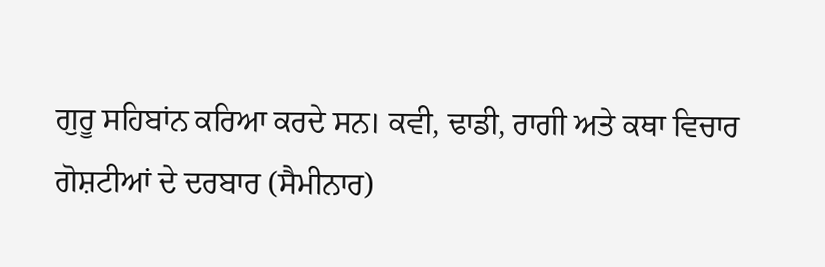ਗੁਰੂ ਸਹਿਬਾਂਨ ਕਰਿਆ ਕਰਦੇ ਸਨ। ਕਵੀ, ਢਾਡੀ, ਰਾਗੀ ਅਤੇ ਕਥਾ ਵਿਚਾਰ
ਗੋਸ਼ਟੀਆਂ ਦੇ ਦਰਬਾਰ (ਸੈਮੀਨਾਰ)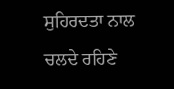ਸੁਹਿਰਦਤਾ ਨਾਲ ਚਲਦੇ ਰਹਿਣੇ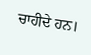ਚਾਹੀਦੇ ਹਨ।